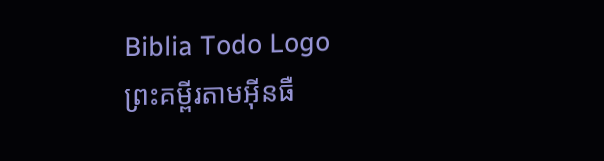Biblia Todo Logo
ព្រះគម្ពីរតាមអ៊ីនធឺ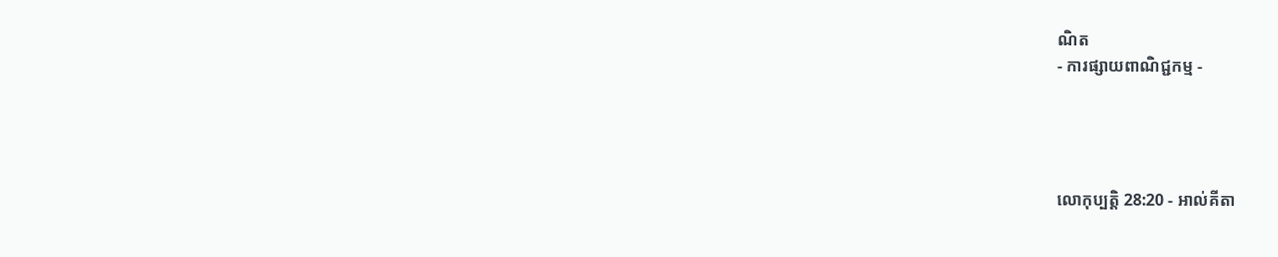ណិត
- ការផ្សាយពាណិជ្ជកម្ម -




លោកុ‌ប្បត្តិ 28:20 - អាល់គីតា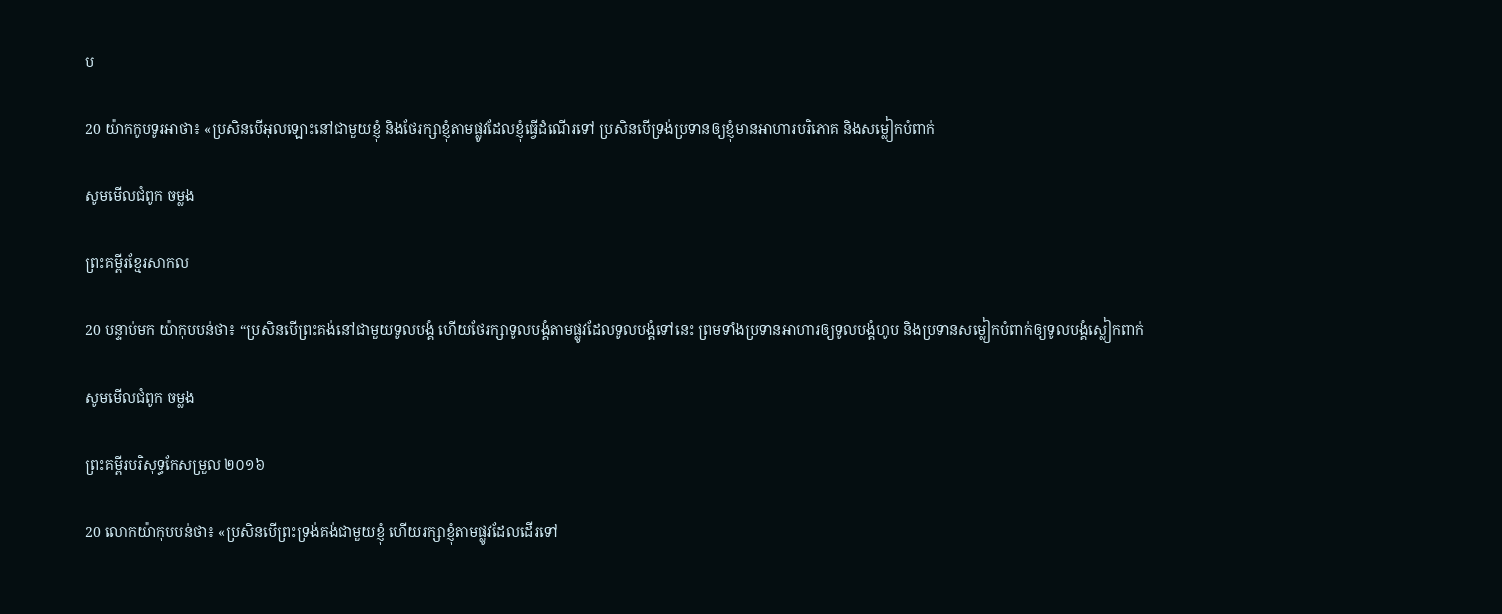ប

20 យ៉ាកកូបទូរអាថា៖ «ប្រសិនបើអុលឡោះនៅជាមួយខ្ញុំ និងថែរក្សាខ្ញុំតាមផ្លូវដែលខ្ញុំធ្វើដំណើរទៅ ប្រសិនបើទ្រង់ប្រទានឲ្យខ្ញុំមានអាហារបរិភោគ និងសម្លៀកបំពាក់

សូមមើលជំពូក ចម្លង

ព្រះគម្ពីរខ្មែរសាកល

20 បន្ទាប់មក យ៉ាកុបបន់ថា៖ “ប្រសិនបើព្រះគង់នៅជាមួយទូលបង្គំ ហើយថែរក្សាទូលបង្គំតាមផ្លូវដែលទូលបង្គំទៅនេះ ព្រមទាំងប្រទានអាហារឲ្យទូលបង្គំហូប និងប្រទានសម្លៀកបំពាក់ឲ្យទូលបង្គំស្លៀកពាក់

សូមមើលជំពូក ចម្លង

ព្រះគម្ពីរបរិសុទ្ធកែសម្រួល ២០១៦

20 លោកយ៉ាកុបបន់ថា៖ «ប្រសិន‌បើព្រះ‌ទ្រង់គង់ជា‌មួយខ្ញុំ ហើយរក្សាខ្ញុំតាមផ្លូវដែលដើរទៅ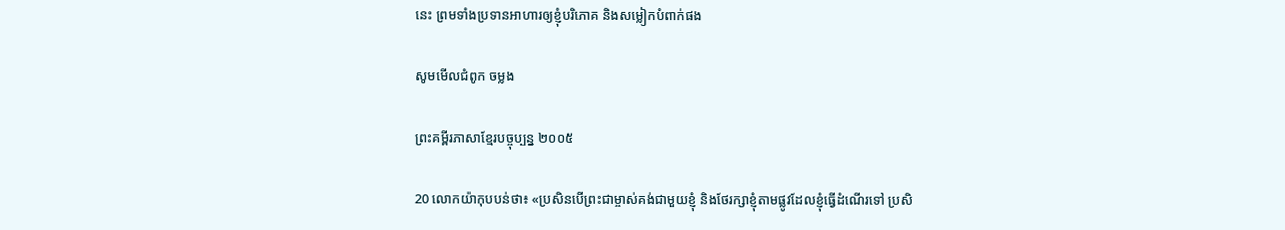នេះ ព្រមទាំងប្រទានអាហារឲ្យខ្ញុំបរិភោគ និងសម្លៀក‌បំពាក់ផង

សូមមើលជំពូក ចម្លង

ព្រះគម្ពីរភាសាខ្មែរបច្ចុប្បន្ន ២០០៥

20 លោកយ៉ាកុបបន់ថា៖ «ប្រសិនបើព្រះ‌ជាម្ចាស់គង់ជាមួយខ្ញុំ និងថែ‌រក្សាខ្ញុំតាមផ្លូវដែលខ្ញុំធ្វើដំណើរទៅ ប្រសិ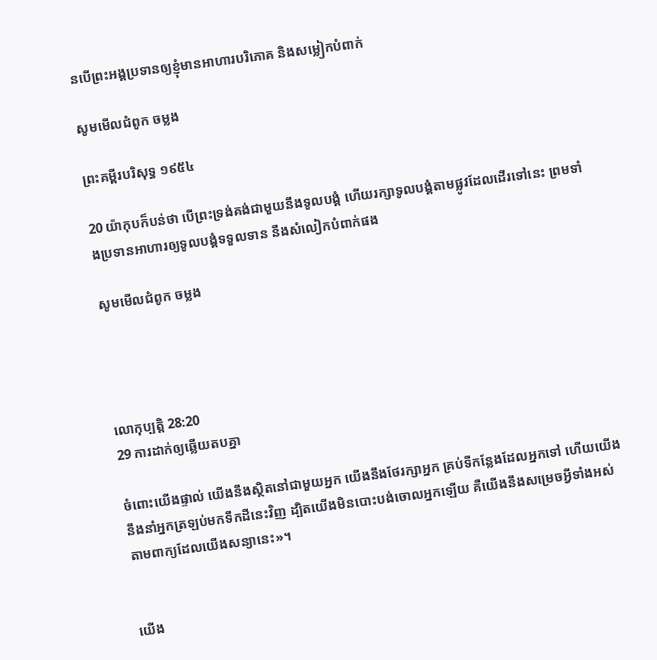នបើព្រះអង្គប្រទានឲ្យខ្ញុំមានអាហារបរិភោគ និងសម្លៀក‌បំពាក់

សូមមើលជំពូក ចម្លង

ព្រះគម្ពីរបរិសុទ្ធ ១៩៥៤

20 យ៉ាកុបក៏បន់ថា បើព្រះ‌ទ្រង់គង់ជាមួយនឹងទូលបង្គំ ហើយរក្សាទូលបង្គំតាមផ្លូវដែលដើរទៅនេះ ព្រមទាំងប្រទានអាហារឲ្យទូលបង្គំទទួលទាន នឹងសំលៀក‌បំពាក់ផង

សូមមើលជំពូក ចម្លង




លោកុ‌ប្បត្តិ 28:20
29 ការដាក់ឲ្យឆ្លើយតបគ្នា

ចំពោះយើងផ្ទាល់ យើងនឹងស្ថិតនៅជាមួយអ្នក យើងនឹងថែរក្សាអ្នក គ្រប់ទីកន្លែងដែលអ្នកទៅ ហើយយើងនឹងនាំអ្នកត្រឡប់មកទឹកដីនេះវិញ ដ្បិតយើងមិនបោះបង់ចោលអ្នកឡើយ គឺយើងនឹងសម្រេចអ្វីទាំងអស់ តាមពាក្យដែលយើងសន្យានេះ»។


យើង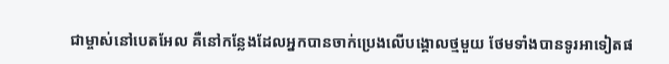ជាម្ចាស់នៅបេតអែល គឺនៅកន្លែងដែលអ្នកបានចាក់ប្រេងលើបង្គោលថ្មមួយ ថែមទាំងបានទូរអាទៀតផ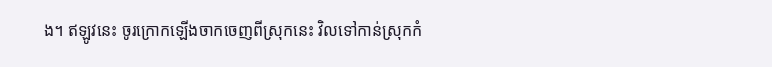ង។ ឥឡូវនេះ ចូរក្រោកឡើងចាកចេញពីស្រុកនេះ វិលទៅកាន់ស្រុកកំ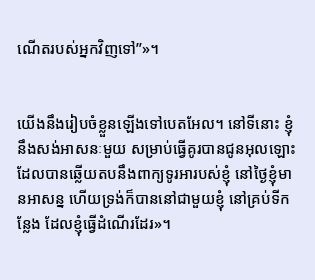ណើតរបស់អ្នកវិញទៅ”»។


យើងនឹងរៀបចំខ្លួនឡើងទៅបេតអែល។ នៅទីនោះ ខ្ញុំនឹងសង់អាសនៈមួយ សម្រាប់ធ្វើគូរបានជូនអុលឡោះដែលបានឆ្លើយតបនឹងពាក្យទូរអារបស់ខ្ញុំ នៅថ្ងៃខ្ញុំមានអាសន្ន ហើយទ្រង់ក៏បាននៅជាមួយខ្ញុំ នៅគ្រប់ទីកន្លែង ដែលខ្ញុំធ្វើដំណើរដែរ»។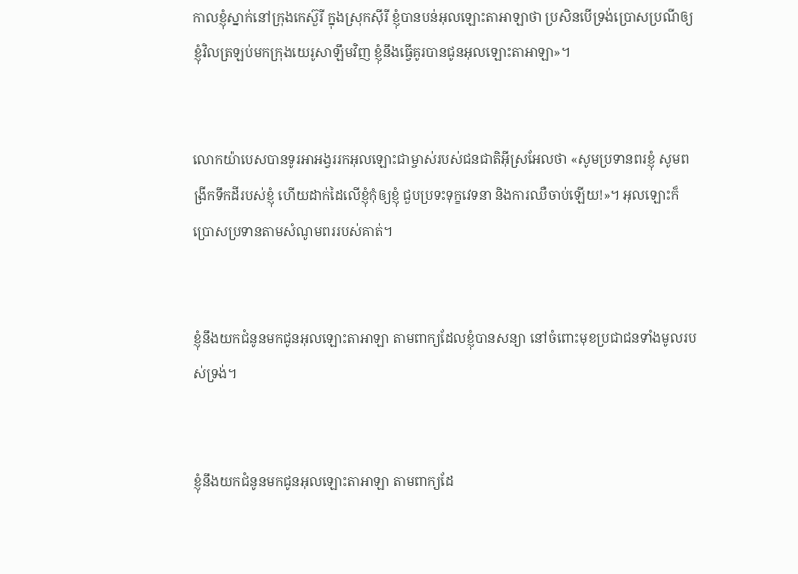កាលខ្ញុំស្នាក់នៅក្រុងកេស៊ួរី ក្នុងស្រុកស៊ីរី ខ្ញុំបានបន់អុលឡោះ‌តាអាឡាថា ប្រសិនបើទ្រង់ប្រោស‌ប្រណីឲ្យខ្ញុំវិលត្រឡប់មកក្រុងយេរូ‌សាឡឹមវិញ ខ្ញុំនឹងធ្វើគូរបានជូនអុលឡោះ‌តាអាឡា»។


លោកយ៉ាបេសបានទូរអាអង្វររកអុលឡោះជាម្ចាស់របស់ជន‌ជាតិអ៊ីស្រ‌អែលថា «សូមប្រទានពរខ្ញុំ សូមពង្រីកទឹកដីរបស់ខ្ញុំ ហើយដាក់ដៃលើខ្ញុំកុំឲ្យខ្ញុំ ជួបប្រទះទុក្ខវេទនា និងការឈឺចាប់ឡើយ!»។ អុលឡោះក៏ប្រោសប្រទានតាមសំណូមពររបស់គាត់។


ខ្ញុំនឹងយកជំនូនមកជូនអុលឡោះ‌តាអាឡា តាមពាក្យដែលខ្ញុំបានសន្យា នៅចំពោះមុខប្រជា‌ជនទាំងមូលរបស់ទ្រង់។


ខ្ញុំនឹងយកជំនូនមកជូនអុលឡោះ‌តាអាឡា តាមពាក្យដែ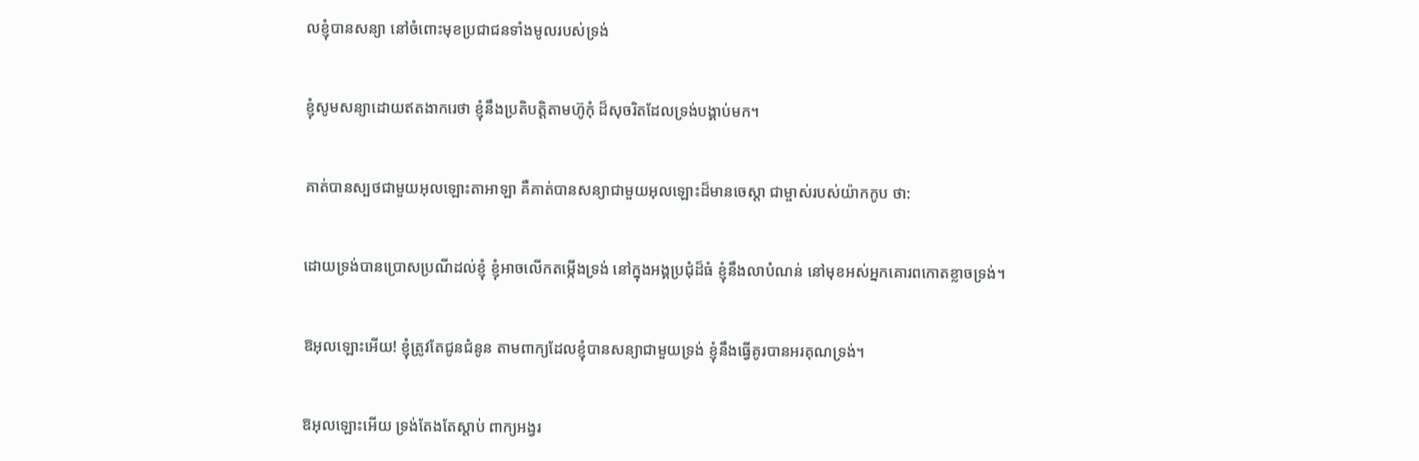លខ្ញុំបានសន្យា នៅចំពោះមុខប្រជា‌ជនទាំងមូលរបស់ទ្រង់


ខ្ញុំសូមសន្យាដោយឥតងាករេថា ខ្ញុំនឹងប្រតិបត្តិតាមហ៊ូកុំ ដ៏សុចរិតដែលទ្រង់បង្គាប់មក។


គាត់បានស្បថជាមួយអុលឡោះ‌តាអាឡា គឺគាត់បានសន្យាជាមួយអុលឡោះដ៏មានចេស្ដា ជាម្ចាស់របស់យ៉ាកកូប ថា:


ដោយទ្រង់បានប្រោស‌ប្រណីដល់ខ្ញុំ ខ្ញុំអាចលើកតម្កើងទ្រង់ នៅក្នុងអង្គប្រជុំដ៏ធំ ខ្ញុំនឹងលាបំណន់ នៅមុខអស់អ្នកគោរពកោតខ្លាចទ្រង់។


ឱអុលឡោះអើយ! ខ្ញុំត្រូវតែជូនជំនូន តាមពាក្យដែលខ្ញុំបានសន្យាជាមួយទ្រង់ ខ្ញុំនឹងធ្វើគូរបានអរគុណទ្រង់។


ឱអុលឡោះអើយ ទ្រង់តែងតែស្តាប់ ពាក្យអង្វរ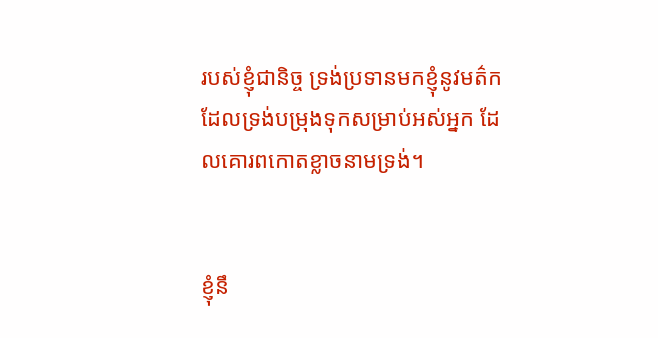របស់ខ្ញុំជា‌និច្ច ទ្រង់ប្រទានមកខ្ញុំនូវមត៌ក ដែលទ្រង់បម្រុងទុកសម្រាប់អស់អ្នក ដែលគោរពកោតខ្លាចនាមទ្រង់។


ខ្ញុំនឹ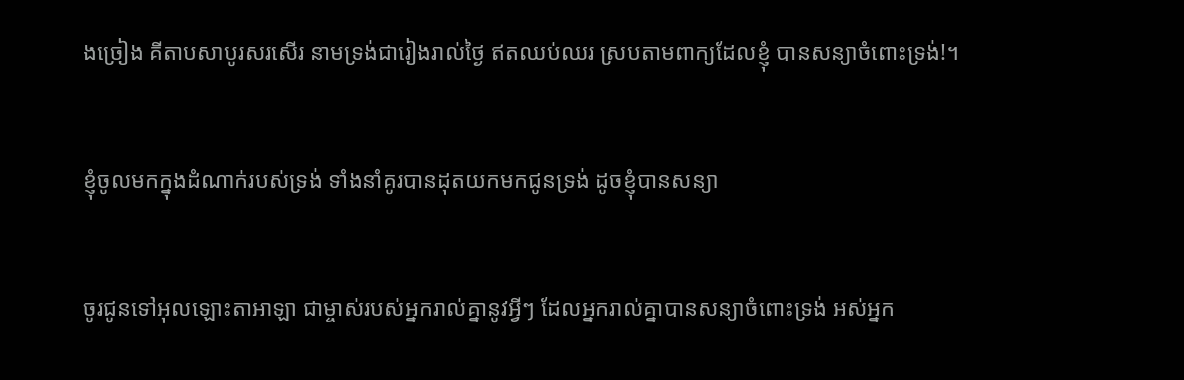ងច្រៀង គីតាបសាបូរសរសើរ នាមទ្រង់ជារៀងរាល់ថ្ងៃ ឥតឈប់ឈរ ស្របតាមពាក្យដែលខ្ញុំ បានសន្យាចំពោះទ្រង់!។


ខ្ញុំចូលមកក្នុងដំណាក់របស់ទ្រង់ ទាំងនាំគូរបានដុតយកមកជូនទ្រង់ ដូចខ្ញុំបានសន្យា


ចូរជូនទៅអុលឡោះ‌តាអាឡា ជាម្ចាស់របស់អ្នករាល់គ្នានូវអ្វីៗ ដែលអ្នករាល់គ្នាបានសន្យាចំពោះទ្រង់ អស់អ្នក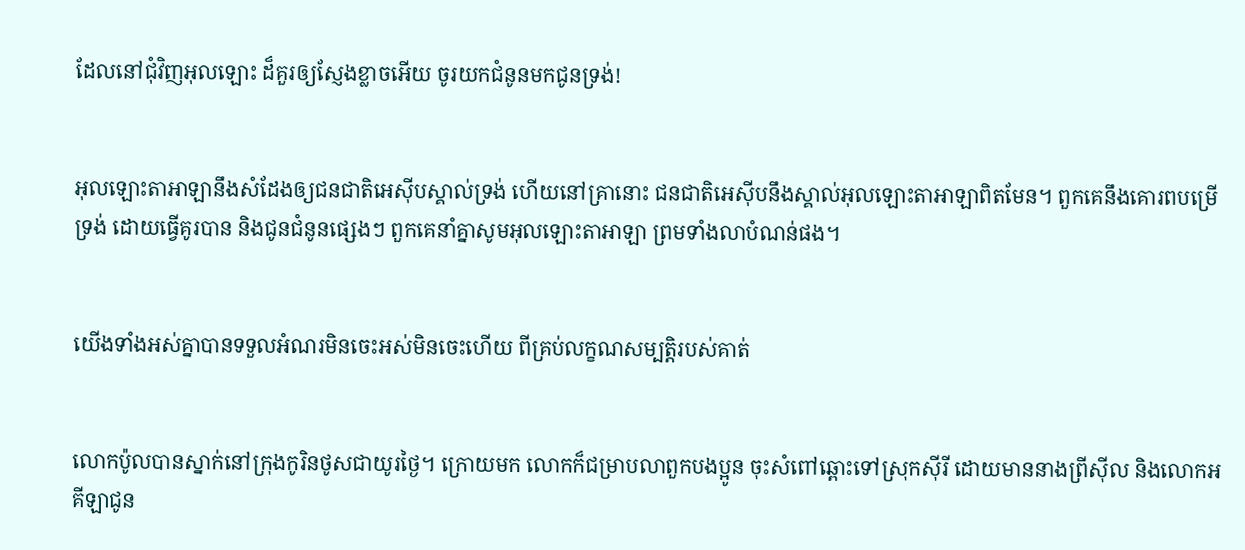ដែលនៅជុំ‌វិញអុលឡោះ ដ៏គួរឲ្យស្ញែងខ្លាចអើយ ចូរយកជំនូនមកជូនទ្រង់!


អុលឡោះ‌តាអាឡានឹងសំដែងឲ្យជន‌ជាតិអេស៊ីបស្គាល់ទ្រង់ ហើយនៅគ្រានោះ ជន‌ជាតិអេស៊ីបនឹងស្គាល់អុលឡោះ‌តាអាឡាពិតមែន។ ពួកគេនឹងគោរពបម្រើទ្រង់ ដោយធ្វើគូរបាន និងជូនជំនូនផ្សេងៗ ពួកគេនាំគ្នាសូមអុលឡោះ‌តាអាឡា ព្រមទាំងលាបំណន់ផង។


យើងទាំងអស់គ្នាបានទទួលអំណរមិនចេះអស់មិនចេះហើយ ពីគ្រប់លក្ខណ‌សម្បត្តិរបស់គាត់


លោកប៉ូលបានស្នាក់នៅក្រុងកូរិន‌ថូសជាយូរថ្ងៃ។ ក្រោយមក លោកក៏ជម្រាបលាពួកបងប្អូន ចុះសំពៅឆ្ពោះទៅស្រុកស៊ីរី ដោយមាននាងព្រីស៊ីល និងលោកអគីឡាជូន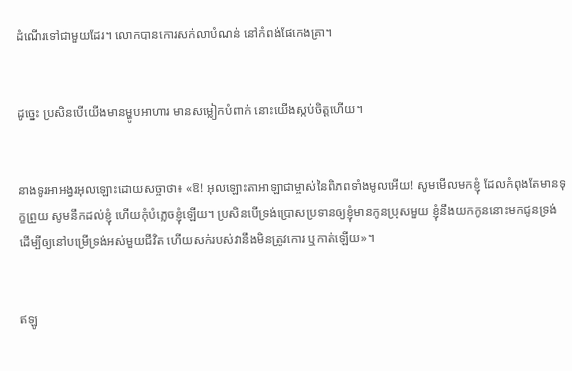ដំណើរទៅជាមួយដែរ។ លោកបានកោរសក់លាបំណន់ នៅកំពង់ផែកេងគ្រា។


ដូច្នេះ ប្រសិនបើយើងមានម្ហូបអាហារ មានសម្លៀក‌បំពាក់ នោះយើងស្កប់ចិត្ដហើយ។


នាងទូរអាអង្វរអុលឡោះដោយសច្ចាថា៖ «ឱ! អុលឡោះ‌តាអាឡាជាម្ចាស់នៃពិភពទាំងមូលអើយ! សូមមើលមកខ្ញុំ ដែលកំពុងតែមានទុក្ខព្រួយ សូមនឹកដល់ខ្ញុំ ហើយកុំបំភ្លេចខ្ញុំឡើយ។ ប្រសិនបើទ្រង់ប្រោសប្រទានឲ្យខ្ញុំមានកូនប្រុសមួយ ខ្ញុំនឹងយកកូននោះមកជូនទ្រង់ ដើម្បីឲ្យនៅបម្រើទ្រង់អស់មួយជីវិត ហើយសក់របស់វានឹងមិនត្រូវកោរ ឬកាត់ឡើយ»។


ឥឡូ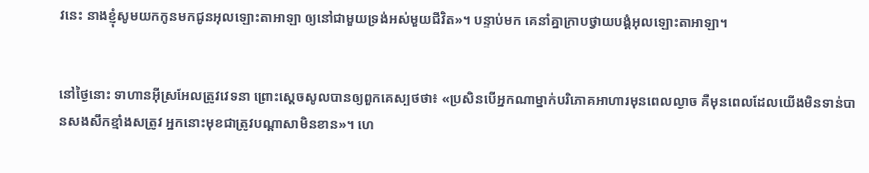វនេះ នាងខ្ញុំសូមយកកូនមកជូនអុលឡោះ‌តាអាឡា ឲ្យនៅជាមួយទ្រង់អស់មួយជីវិត»។ បន្ទាប់មក គេនាំគ្នាក្រាបថ្វាយ‌បង្គំអុលឡោះ‌តាអាឡា។


នៅថ្ងៃនោះ ទាហានអ៊ីស្រ‌អែលត្រូវវេទនា ព្រោះស្តេចសូលបានឲ្យពួកគេស្បថថា៖ «ប្រសិនបើអ្នកណាម្នាក់បរិភោគអាហារមុនពេលល្ងាច គឺមុនពេលដែលយើងមិនទាន់បានសងសឹកខ្មាំងសត្រូវ អ្នកនោះមុខជាត្រូវបណ្តា‌សាមិនខាន»។ ហេ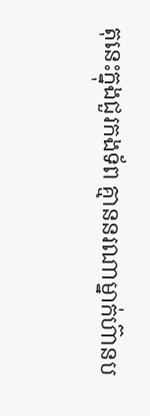តុនេះក្នុងជួរកង‌ទ័ព គ្មាននរណាម្នាក់ហ៊ានប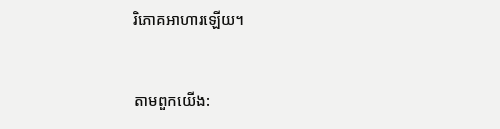រិភោគអាហារឡើយ។


តាមពួកយើង: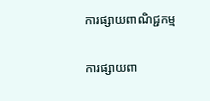ការផ្សាយពាណិជ្ជកម្ម


ការផ្សាយពា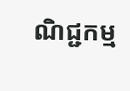ណិជ្ជកម្ម